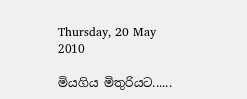Thursday, 20 May 2010

මියගිය මිතුරියට......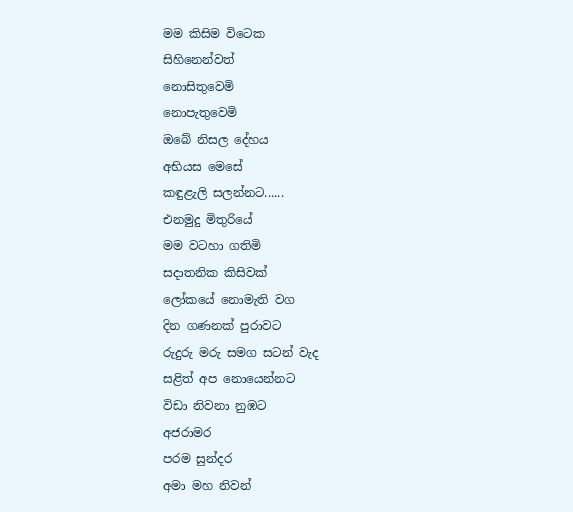මම කිසිම විටෙක
සිහිනෙන්වත්
නොසිතුවෙමි
නොපැතුවෙමි
ඔබේ නිසල දේහය
අභියස මෙසේ
කඳුළැලි සලන්නට......
එනමුදු මිතුරියේ
මම වටහා ගතිමි
සදාතනික කිසිවක්
ලෝකයේ නොමැති වග
දින ගණනක් පුරාවට
රුදුරු මරු සමග සටන් වැද
සළිත් අප නොයෙන්නට
විඩා නිවනා නුඹට
අජරාමර
පරම සුන්දර
අමා මහ නිවන්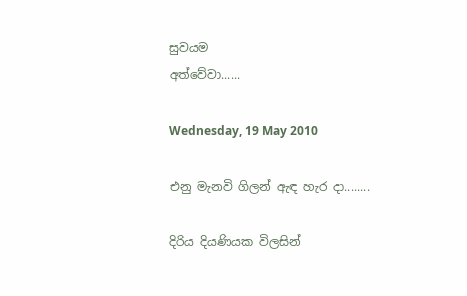සුවයම
අත්වේවා......

Wednesday, 19 May 2010

එනු මැනවි ගිලන් ඇඳ හැර දා........

දිරිය දියණියක විලසින්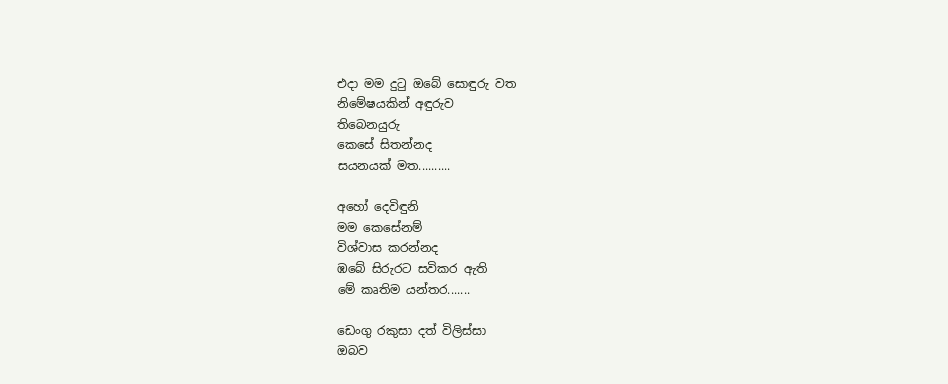එදා මම දුටු ඔබේ සොඳුරු වත
නිමේෂයකින් අඳුරුව
තිබෙනයුරු
කෙසේ සිතන්නද
සයනයක් මත..........

අහෝ දෙවිඳුනි
මම කෙසේනම්
විශ්වාස කරන්නද
ඹබේ සිරුරට සවිකර ඇති
මේ කෘතිම යන්තර.......

ඩෙංගු රකුසා දත් විලිස්සා
ඔබව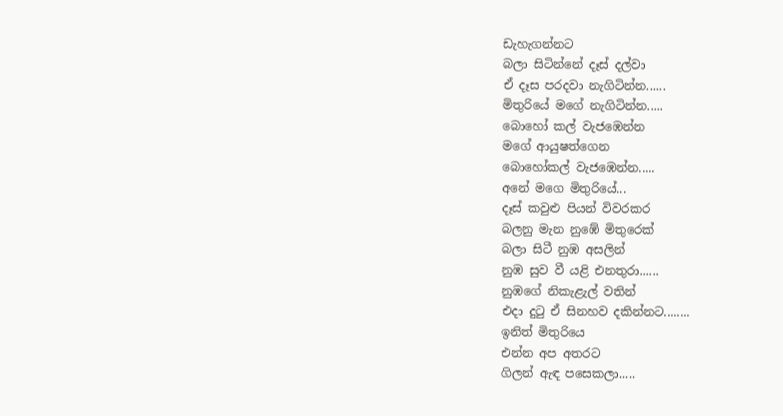ඩැහැගන්නට
බලා සිටින්නේ දෑස් දල්වා
ඒ දෑස පරදවා නැගිටින්න......
මිතුරියේ මගේ නැගිටින්න.....
බොහෝ කල් වැජ‍ඹෙන්න
මගේ ආයුෂත්ගෙන
බොහෝකල් වැජඹෙන්න.....
අනේ මගෙ මිතුරියේ...
දෑස් කවුළු පියන් විවරකර
බලනු මැන නුඹේ මිතුරෙක්
බලා සිටී නුඹ අසලින්
නුඹ සුව වී යළි එනතුරා......
නුඹගේ නිකැළැල් වතින්
එදා දුටු ඒ සිනහව දකින්නට........
ඉනිත් මිතුරියෙ
එන්න අප අතරට
ගිලන් ඇඳ පසෙකලා.....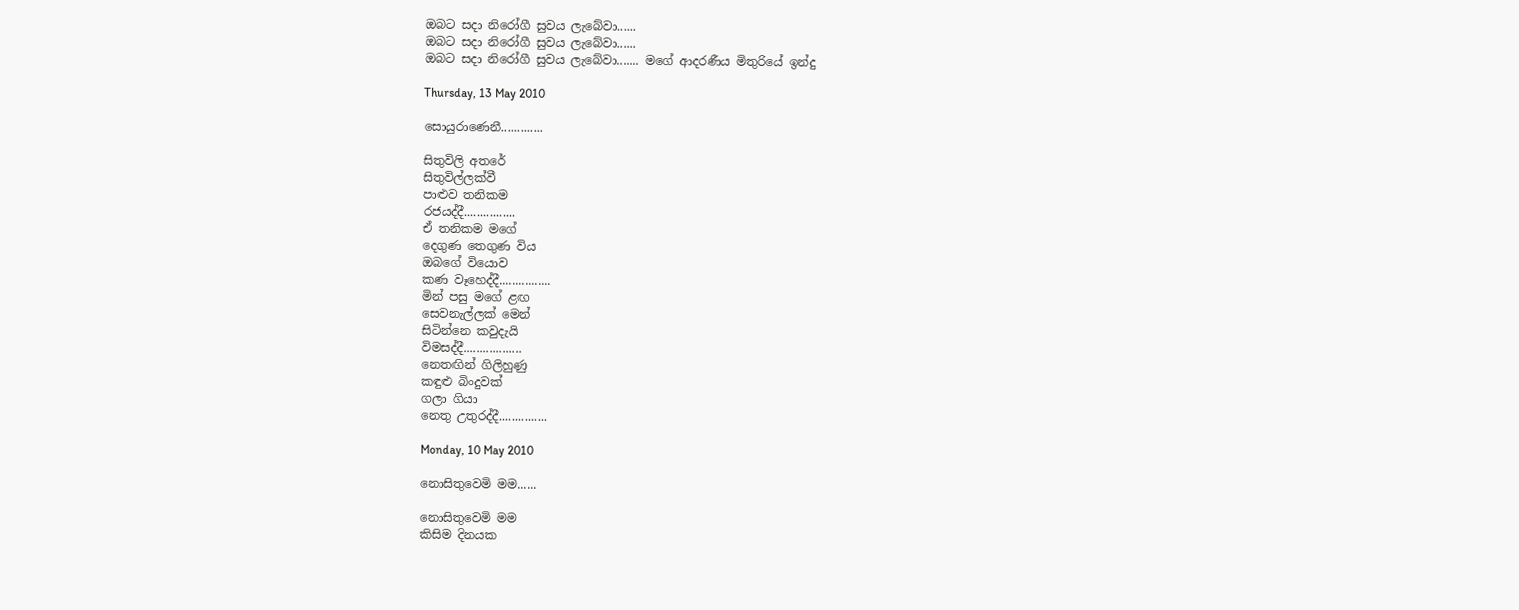ඔබට සදා නිරෝගී සුවය ලැබේවා......
ඔබට සදා නිරෝගී සුවය ලැබේවා......
ඔබට සදා නිරෝගී සුවය ලැබේවා....... මගේ ආදරණීය මිතුරියේ ඉන්දු

Thursday, 13 May 2010

සොයුරාණෙනී.............

සිතුවිලි අතරේ
සිතුවිල්ලක්වී
පාළුව තනිකම
රජයද්දී................
ඒ තනිකම මගේ
දෙගුණ තෙගුණ විය
ඔබගේ වියොව
කණ වෑහෙද්දී................
මින් පසු මගේ ළඟ
සෙවනැල්ලක් මෙන්
සිටින්නෙ කවුදැයි
විමසද්දී..................
නෙතඟින් ගිලිහුණු
කඳුළු බිංදුවක්
ගලා ගියා
නෙතු උතුරද්දී...............

Monday, 10 May 2010

නොසිතුවෙමි මම......

නොසිතුවෙමි මම
කිසිම දිනයක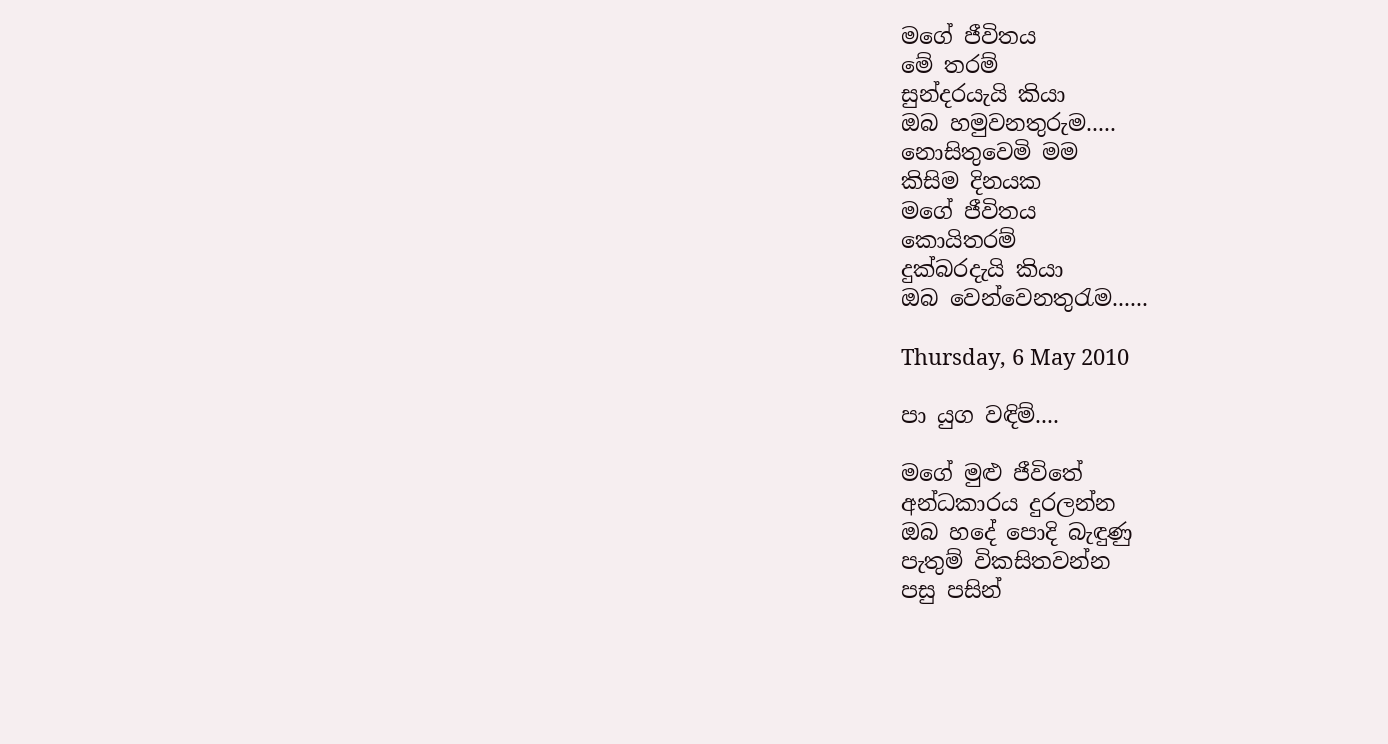මගේ ජීවිතය
මේ තරම්
සුන්දරයැයි කියා
ඔබ හමුවනතුරුම.....
නොසිතුවෙමි මම
කිසිම දිනයක
මගේ ජීවිතය
කොයිතරම්
දුක්බරදැයි කියා
ඔබ වෙන්වෙනතුරැම......

Thursday, 6 May 2010

පා යුග වඳිම්....

මගේ මුළු ජීවිතේ
අන්ධකාරය දුරලන්න
ඔබ හදේ පොදි බැඳුණු
පැතුම් විකසිතවන්න
පසු පසින්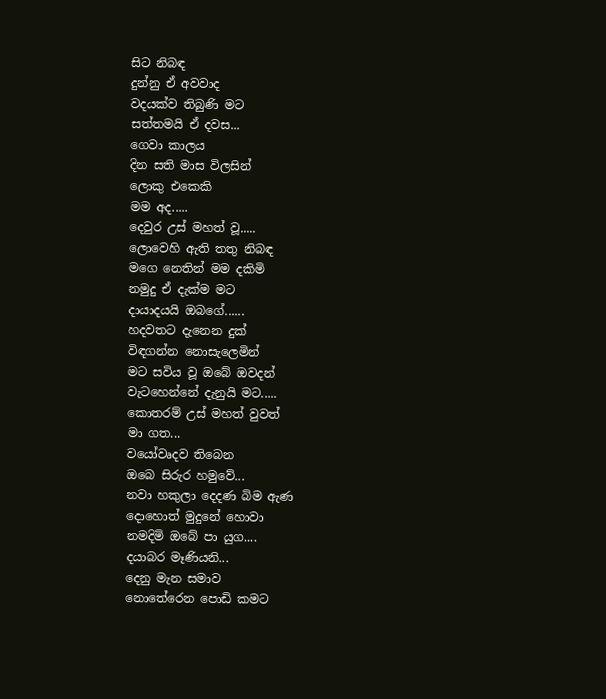සිට නිබඳ
දුන්නු ඒ අවවාද
වදයක්ව තිබුණි මට
සත්තමයි ඒ දවස...
ගෙවා කාලය
දින සති මාස විලසින්
ලොකු එකෙකි
මම අද.....
දෙවුර උස් මහත් වූ.....
ලොවෙහි ඇති තතු නිබඳ
මගෙ නෙතින් මම දකිමි
නමුදු ඒ දැක්ම මට
දායාදයයි ඔබගේ......
හදවතට දැනෙන දුක්
විඳගන්න නොසැලෙමින්
මට සවිය වූ ඔබේ ඔවදන්
වැටහෙන්නේ දැනුයි මට.....
කොතරම් උස් මහත් වුවත්
මා ගත...
වයෝවෘදව තිබෙන
ඔබෙ සිරුර හමුවේ...
නවා හකුලා දෙදණ බිම ඇණ
දොහොත් මුදුනේ හොවා
නමදිමි ඔබේ පා යුග....
දයාබර මෑණියනි...
දෙනු මැන සමාව
නොතේරෙන පොඩි කමට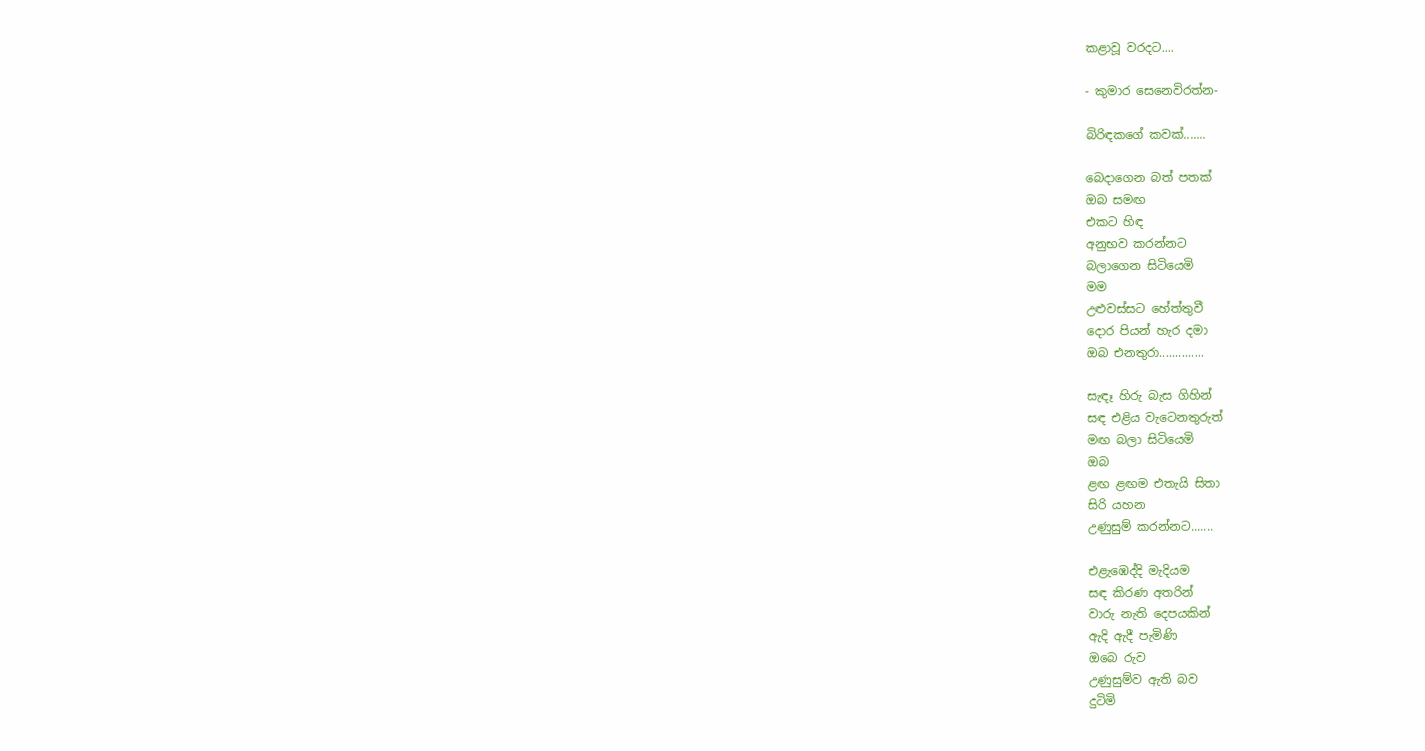කළාවූ වරදට....

- කුමාර සෙනෙවිරත්න-

බිරිඳකගේ කවක්.......

බෙදාගෙන බත් පතක්
ඔබ සමඟ
එකට හිඳ
අනුභව කරන්නට
බලාගෙන සිටියෙමි
මම
උළුවස්සට හේත්තුවී
දොර පියන් හැර දමා
ඔබ එනතුරා..............

සැඳෑ හිරු බැස ගිහින්
සඳ එළිය වැටෙනතුරුත්
මඟ බලා සිටියෙමි
ඔබ
ළඟ ළඟම එතැයි සිතා
සිරි යහන
උණුසුම් කරන්නට.......

එළැඹෙද්දි මැදියම
සඳ කිරණ අතරින්
වාරු නැති දෙපයකින්
ඇදි ඇදී පැමිණි
ඔබෙ රුව
උණුසුම්ව ඇති බව
දුටිමි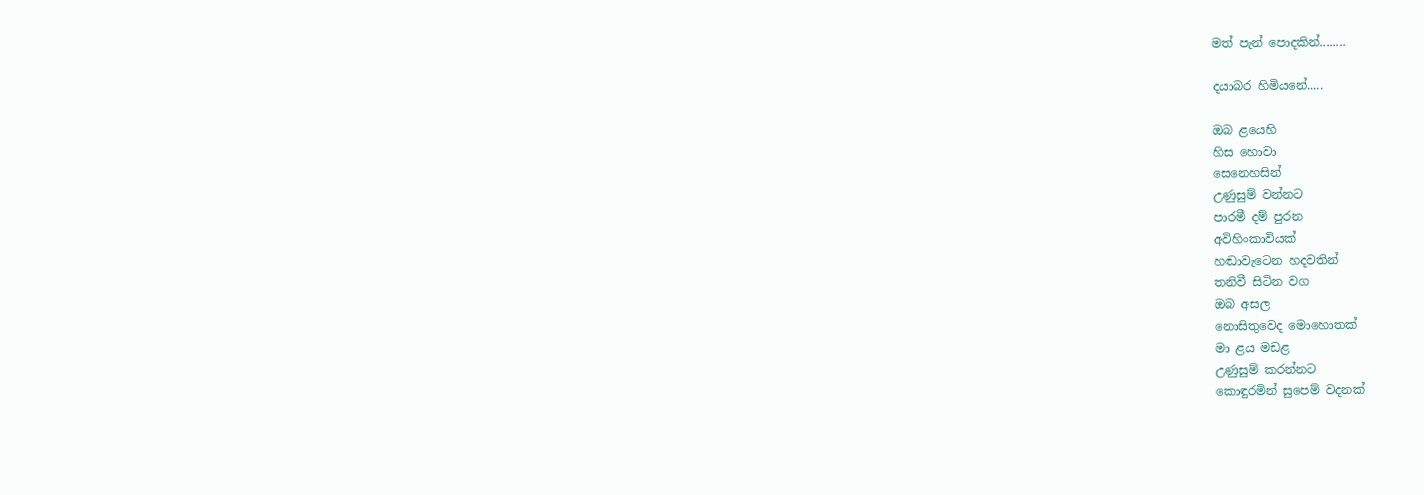මත් පැන් පොදකින්........

දයාබර හිමියනේ.....

ඔබ ළයෙහි
හිස හොවා
සෙනෙහසින්
උණුසුම් වන්නට
පාරමී දම් පුරන
අවිහිංකාවියක්
හඬාවැටෙන හදවතින්
තනිවී සිටින වග
ඔබ අසල
නොසිතුවෙද මොහොතක්
මා ළය මඩළ
උණුසුම් කරන්නට
කොඳුරමින් සුපෙම් වදනක්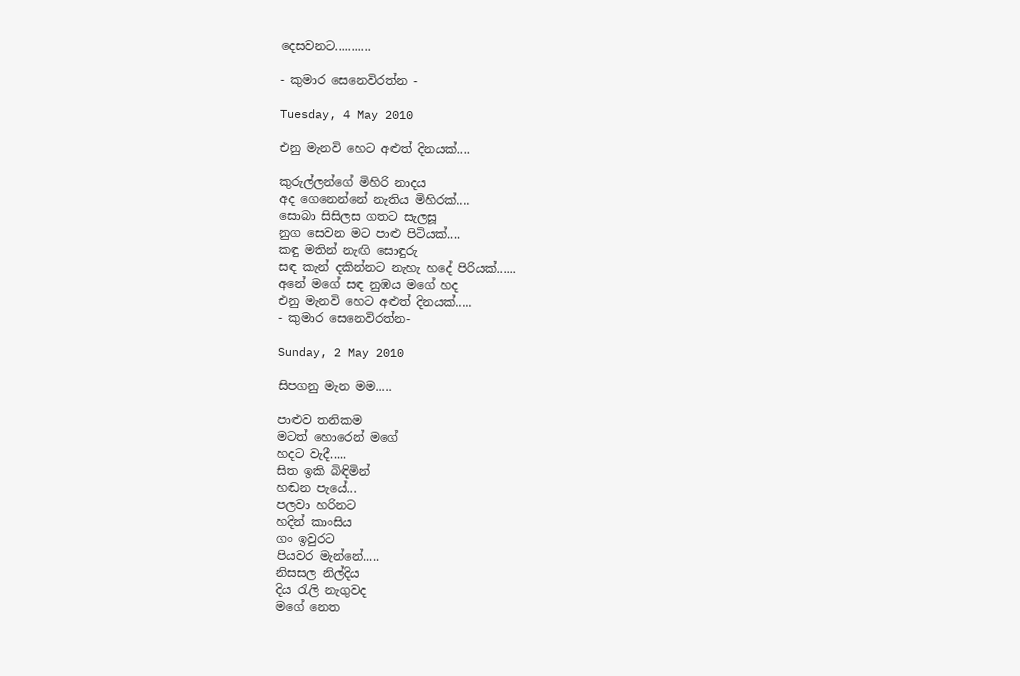දෙසවනට...........

- කුමාර සෙනෙවිරත්න -

Tuesday, 4 May 2010

එනු මැනවි හෙට අළුත් දිනයක්....

කුරුල්ලන්ගේ මිහිරි නාදය
අද ගෙනෙන්නේ නැතිය මිහිරක්....
සොබා සිසිලස ගතට සැලසූ
නුග සෙවන මට පාළු පිටියක්....
කඳු මතින් නැඟි සොඳුරු
සඳ කැන් දකින්නට නැහැ හදේ පිරියක්......
අනේ මගේ සඳ නුඹය මගේ හද
එනු මැනවි හෙට අළුත් දිනයක්.....
- කුමාර සෙනෙවිරත්න-

Sunday, 2 May 2010

සිපගනු මැන මම.....

පාළුව තනිකම
මටත් හොරෙන් මගේ
හදට වැදී.....
සිත ඉකි බිඳිමින්
හඬන පැයේ...
පලවා හරිනට
හදින් කාංසිය
ගං ඉවුර‍ට
පියවර මැන්නේ.....
නිසසල නිල්දිය
දිය රැලි නැගුවද
මගේ නෙත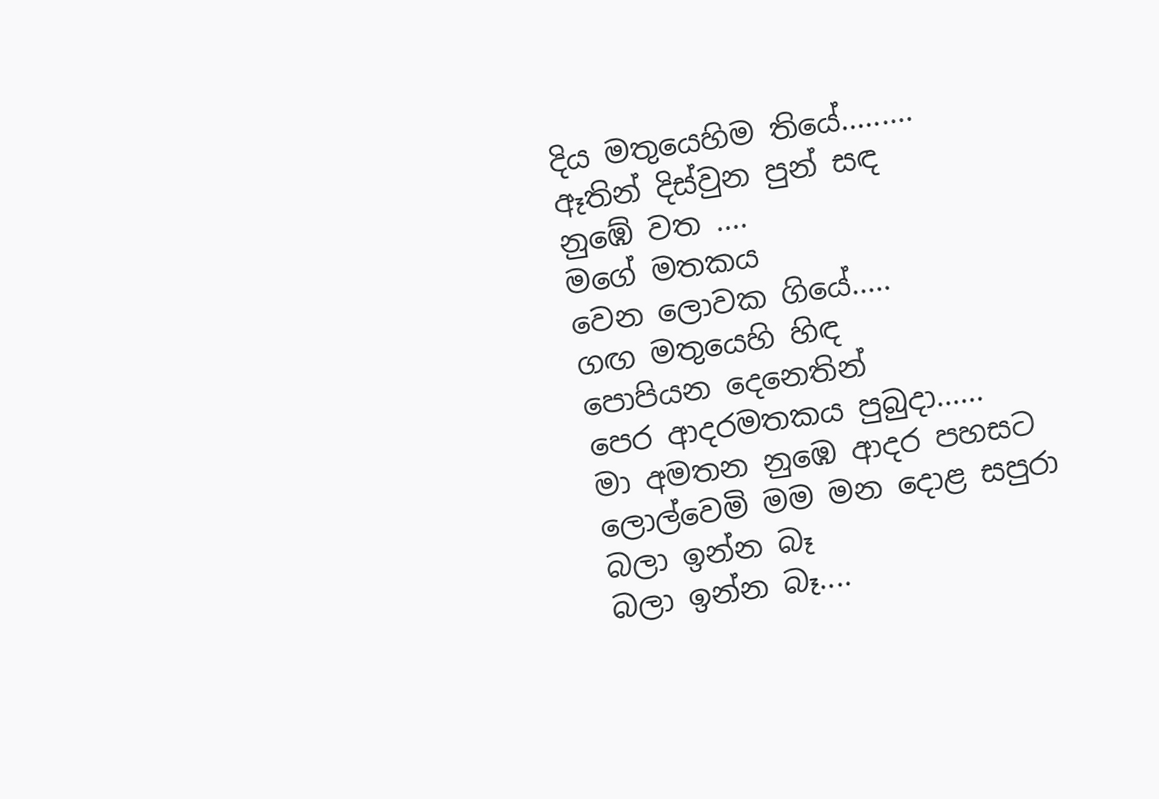දිය මතුයෙහිම තියේ.........
ඈතින් දිස්වුන පුන් සඳ
නුඹේ වත ....
මගේ මතකය
වෙන ලොවක ගියේ.....
ගඟ මතුයෙහි හිඳ
පොපියන දෙනෙතින්
පෙර ආදරමතකය පුබුදා......
මා අමතන නුඹෙ ආදර පහසට
ලොල්වෙමි මම මන දොළ සපුරා
බලා ඉන්න බෑ
බලා ඉන්න බෑ....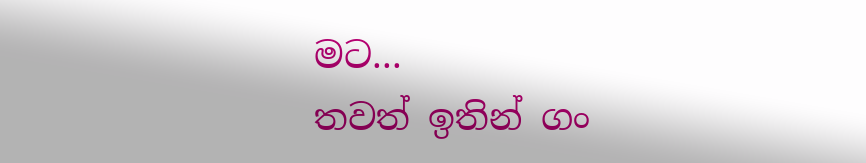මට...
තවත් ඉතින් ගං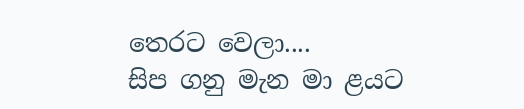තෙරට වෙලා....
සිප ගනු මැන මා ළයට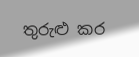තුරුළු කර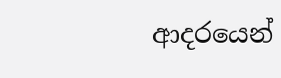ආදරයෙන්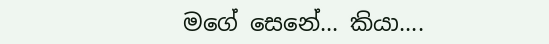මගේ සෙනේ... කියා....